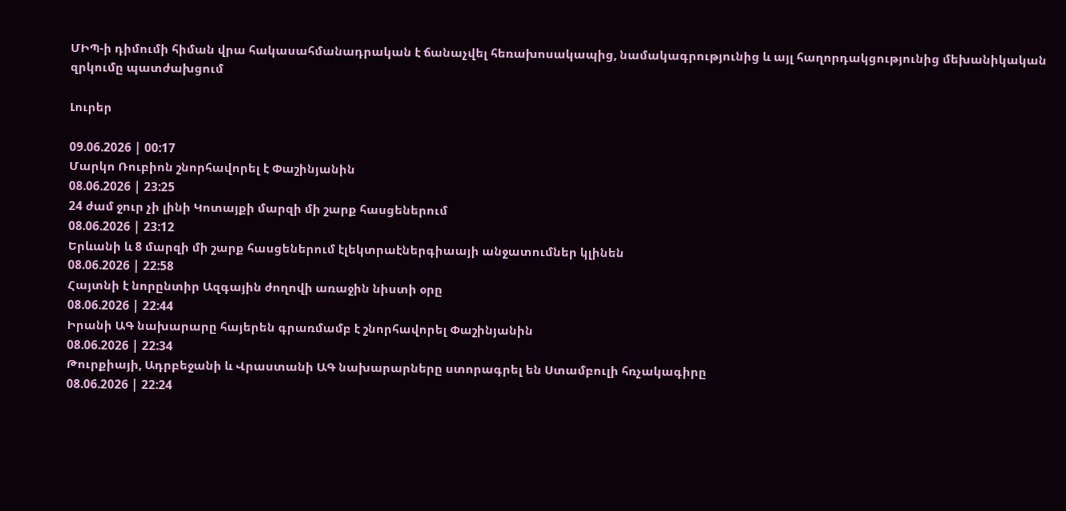ՄԻՊ-ի դիմումի հիման վրա հակասահմանադրական է ճանաչվել հեռախոսակապից, նամակագրությունից և այլ հաղորդակցությունից մեխանիկական զրկումը պատժախցում

Լուրեր

09.06.2026 | 00:17
Մարկո Ռուբիոն շնորհավորել է Փաշինյանին
08.06.2026 | 23:25
24 ժամ ջուր չի լինի Կոտայքի մարզի մի շարք հասցեներում
08.06.2026 | 23:12
Երևանի և 8 մարզի մի շարք հասցեներում էլեկտրաէներգիաայի անջատումներ կլինեն
08.06.2026 | 22:58
Հայտնի է նորընտիր Ազգային ժողովի առաջին նիստի օրը
08.06.2026 | 22:44
Իրանի ԱԳ նախարարը հայերեն գրառմամբ է շնորհավորել Փաշինյանին
08.06.2026 | 22:34
Թուրքիայի, Ադրբեջանի և Վրաստանի ԱԳ նախարարները ստորագրել են Ստամբուլի հռչակագիրը
08.06.2026 | 22:24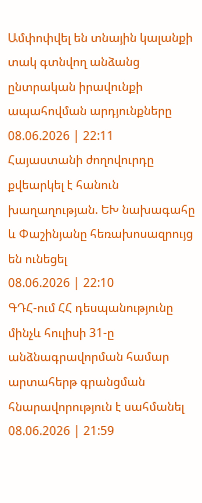Ամփոփվել են տնային կալանքի տակ գտնվող անձանց ընտրական իրավունքի ապահովման արդյունքները
08.06.2026 | 22:11
Հայաստանի ժողովուրդը քվեարկել է հանուն խաղաղության. ԵԽ նախագահը և Փաշինյանը հեռախոսազրույց են ունեցել
08.06.2026 | 22:10
ԳԴՀ-ում ՀՀ դեսպանությունը մինչև հուլիսի 31-ը անձնագրավորման համար արտահերթ գրանցման հնարավորություն է սահմանել
08.06.2026 | 21:59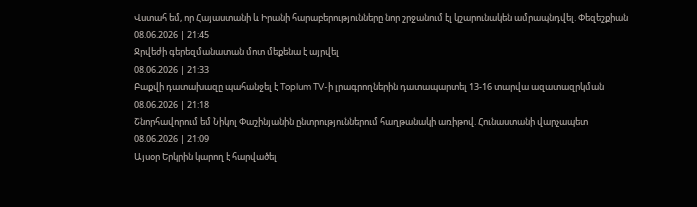Վստահ եմ, որ Հայաստանի և Իրանի հարաբերությունները նոր շրջանում էլ կշարունակեն ամրապնդվել. Փեզեշքիան
08.06.2026 | 21:45
Ջրվեժի գերեզմանատան մոտ մեքենա է այրվել
08.06.2026 | 21:33
Բաքվի դատախազը պահանջել է Toplum TV-ի լրագրողներին դատապարտել 13-16 տարվա ազատազրկման
08.06.2026 | 21:18
Շնորհավորում եմ Նիկոլ Փաշինյանին ընտրություններում հաղթանակի առիթով. Հունաստանի վարչապետ
08.06.2026 | 21:09
Այսօր Երկրին կարող է հարվածել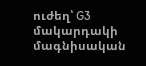ուժեղ՝ G3 մակարդակի մագնիսական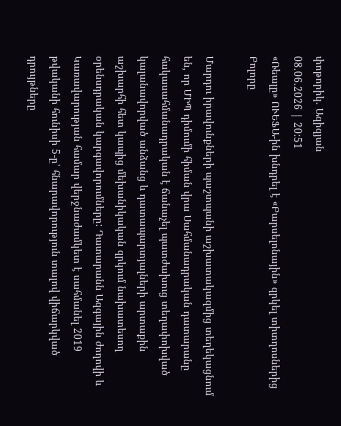փոթորիկ. Ազիզյան
08.06.2026 | 20:51
«Ռեալը» ՈՒԵՖԱ-ին խնդրել է «Բարսելոնային» զրկել տիտղոսներից
Բոլորը

Մարդու իրավունքների պաշտպանի աշխատակազմից տեղեկացնում են, որ ՄԻՊ դիմումի հիման վրա Սահմանադրական դատարանը հակասահմանադրական է ճանաչել պատժախուց տեղափոխված կալանավորված անձանց և դատապարտյալների արտաքին աշխարհի հետ կապից մեխանիկական զրկում նախատեսող օրենսդրական կարգավորումները: Դատարանն Ազգային ժողովի և Կառավարության համար վերջնաժամկետ է սահմանել 2019 թվականի հունիսի 5-ը՝ հնարավորություն տալով վիճարկված դրույթները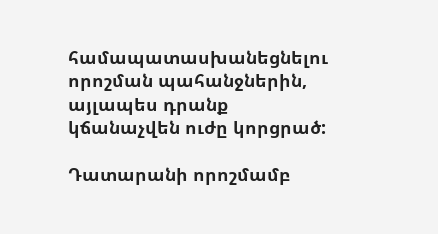համապատասխանեցնելու որոշման պահանջներին, այլապես դրանք կճանաչվեն ուժը կորցրած:

Դատարանի որոշմամբ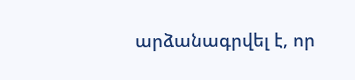արձանագրվել է, որ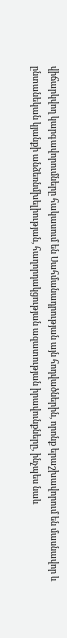վիճարկվող կարգավորումները հակասում են Սահմանադրության այն հոդվածներին, որոնք երաշխավորում են մասնավոր և ընտանեկան կյանքի անձեռնմխելիության, հաղորդակցության ազատության իրավունքները, ինչպես նաև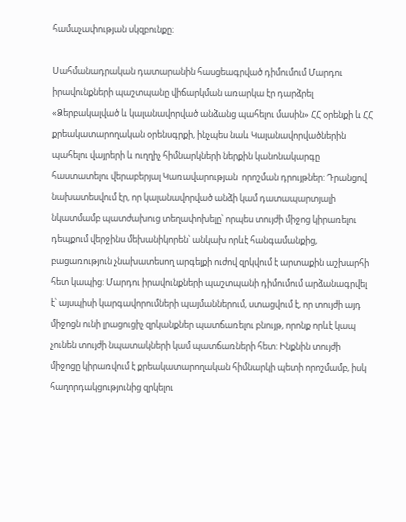համաչափության սկզբունքը։

Սահմանադրական դատարանին հասցեագրված դիմումում Մարդու իրավունքների պաշտպանը վիճարկման առարկա էր դարձրել «Ձերբակալված և կալանավորված անձանց պահելու մասին» ՀՀ օրենքի և ՀՀ քրեակատարողական օրենսգրքի, ինչպես նաև Կալանավորվածներին պահելու վայրերի և ուղղիչ հիմնարկների ներքին կանոնակարգը հաստատելու վերաբերյալ Կառավարության  որոշման դրույթներ: Դրանցով նախատեսվում էր, որ կալանավորված անձի կամ դատապարտյալի նկատմամբ պատժախուց տեղափոխելը՝ որպես տույժի միջոց կիրառելու դեպքում վերջինս մեխանիկորեն՝ անկախ որևէ հանգամանքից, բացառություն չնախատեսող արգելքի ուժով զրկվում է արտաքին աշխարհի հետ կապից: Մարդու իրավունքների պաշտպանի դիմումում արձանագրվել է՝ այսպիսի կարգավորումների պայմաններում, ստացվում է, որ տույժի այդ միջոցն ունի լրացուցիչ զրկանքներ պատճառելու բնույթ, որոնք որևէ կապ չունեն տույժի նպատակների կամ պատճառների հետ: Ինքնին տույժի միջոցը կիրառվում է քրեակատարողական հիմնարկի պետի որոշմամբ, իսկ հաղորդակցությունից զրկելու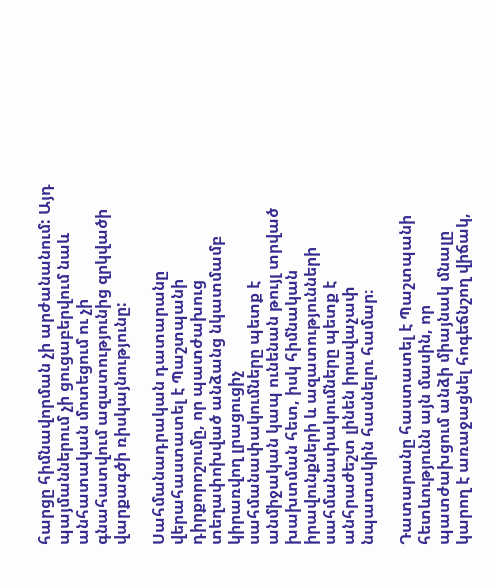հարցը հիմնավորման չի արժանանում: Այդ պայմաններում չի ցուցաբերվում նաև անհատական մոտեցում ու չի գնահատվում ազատությունից զրկվածի վարքագծի ռիսկայնությունը:

Սահմանադրական դատարանը վերահաստատել է Պաշտպանի դիրքորոշումը, որ պատժախուց տեղափոխված անձանց նկատմամբ կիրառվող լրացուցիչ սահմանափակումները պետք է անմիջական կապ ունենան թույլ տրված խախտման հետ, իսկ հիմնական իրավունքների և ազատությունների սահմանափակումները պետք է անհրաժեշտ լինեն իրավաչափ նպատակին հասնելու համար։

Դատարանը հաստատել է Պաշտպանի հետևությունն այն մասին, որ պատժախցում անձի միայնակ մնալը կարող է առաջացնել հոգեճնշող վիճակ,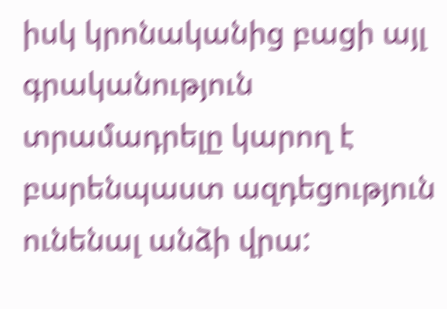իսկ կրոնականից բացի այլ գրականություն տրամադրելը կարող է բարենպաստ ազդեցություն ունենալ անձի վրա: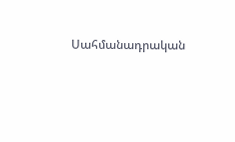Սահմանադրական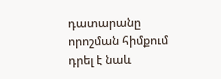դատարանը որոշման հիմքում դրել է նաև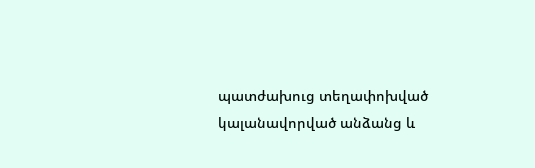պատժախուց տեղափոխված կալանավորված անձանց և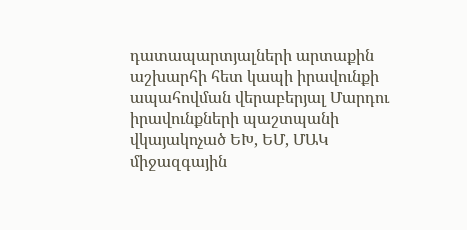դատապարտյալների արտաքին աշխարհի հետ կապի իրավունքի ապահովման վերաբերյալ Մարդու իրավունքների պաշտպանի վկայակոչած ԵԽ, ԵՄ, ՄԱԿ միջազգային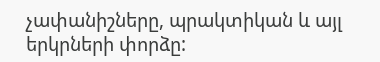չափանիշները, պրակտիկան և այլ երկրների փորձը: